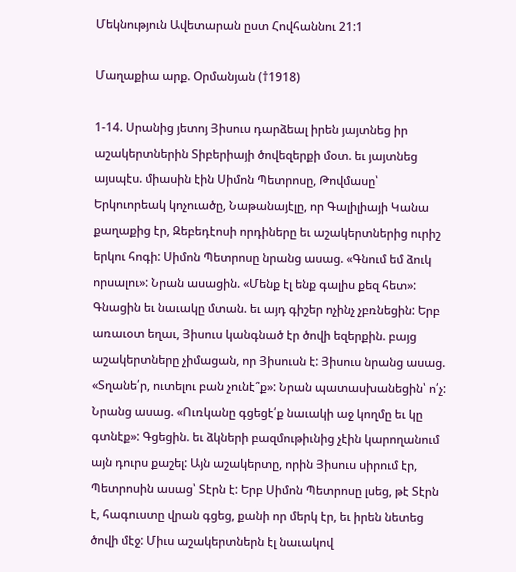Մեկնություն Ավետարան ըստ Հովհաննու 21:1

Մաղաքիա արք. Օրմանյան (†1918)

1-14. Սրանից յետոյ Յիսուս դարձեալ իրեն յայտնեց իր աշակերտներին Տիբերիայի ծովեզերքի մօտ. եւ յայտնեց այսպէս. միասին էին Սիմոն Պետրոսը, Թովմասը՝ Երկուորեակ կոչուածը, Նաթանայէլը, որ Գալիլիայի Կանա քաղաքից էր, Զեբեդէոսի որդիները եւ աշակերտներից ուրիշ երկու հոգի: Սիմոն Պետրոսը նրանց ասաց. «Գնում եմ ձուկ որսալու»: Նրան ասացին. «Մենք էլ ենք գալիս քեզ հետ»: Գնացին եւ նաւակը մտան. եւ այդ գիշեր ոչինչ չբռնեցին: Երբ առաւօտ եղաւ, Յիսուս կանգնած էր ծովի եզերքին. բայց աշակերտները չիմացան, որ Յիսուսն է: Յիսուս նրանց ասաց. «Տղանե՛ր, ուտելու բան չունէ՞ք»: Նրան պատասխանեցին՝ ո՛չ: Նրանց ասաց. «Ուռկանը գցեցէ՛ք նաւակի աջ կողմը եւ կը գտնէք»: Գցեցին. եւ ձկների բազմութիւնից չէին կարողանում այն դուրս քաշել: Այն աշակերտը, որին Յիսուս սիրում էր, Պետրոսին ասաց՝ Տէրն է: Երբ Սիմոն Պետրոսը լսեց, թէ Տէրն է, հագուստը վրան գցեց, քանի որ մերկ էր, եւ իրեն նետեց ծովի մէջ: Միւս աշակերտներն էլ նաւակով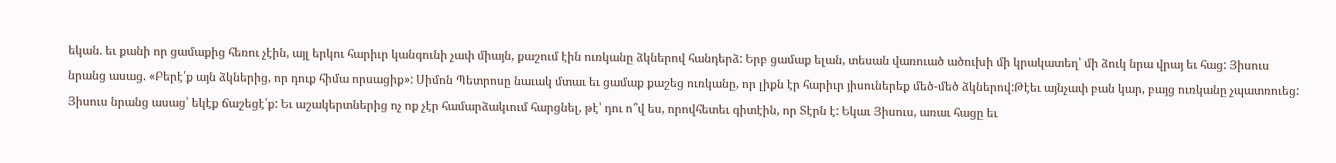եկան. եւ քանի որ ցամաքից հեռու չէին, այլ երկու հարիւր կանգունի չափ միայն, քաշում էին ուռկանը ձկներով հանդերձ: Երբ ցամաք ելան, տեսան վառուած ածուխի մի կրակատեղ՝ մի ձուկ նրա վրայ եւ հաց: Յիսուս նրանց ասաց. «Բերէ՛ք այն ձկներից, որ դուք հիմա որսացիք»: Սիմոն Պետրոսը նաւակ մտաւ եւ ցամաք քաշեց ուռկանը, որ լիքն էր հարիւր յիսուներեք մեծ-մեծ ձկներով:Թէեւ այնչափ բան կար, բայց ուռկանը չպատռուեց: Յիսուս նրանց ասաց՝ եկէք ճաշեցէ՛ք: Եւ աշակերտներից ոչ ոք չէր համարձակւում հարցնել, թէ՝ դու ո՞վ ես, որովհետեւ գիտէին, որ Տէրն է: Եկաւ Յիսուս, առաւ հացը եւ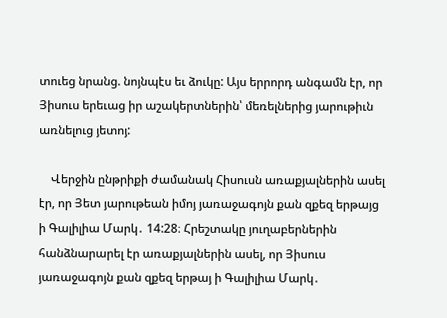տուեց նրանց. նոյնպէս եւ ձուկը: Այս երրորդ անգամն էր, որ Յիսուս երեւաց իր աշակերտներին՝ մեռելներից յարութիւն առնելուց յետոյ:

    Վերջին ընթրիքի ժամանակ Հիսուսն առաքյալներին ասել էր, որ Յետ յարութեան իմոյ յառաջագոյն քան զքեզ երթայց ի Գալիլիա Մարկ․ 14:28։ Հրեշտակը յուղաբերներին հանձնարարել էր առաքյալներին ասել, որ Յիսուս յառաջագոյն քան զքեզ երթայ ի Գալիլիա Մարկ․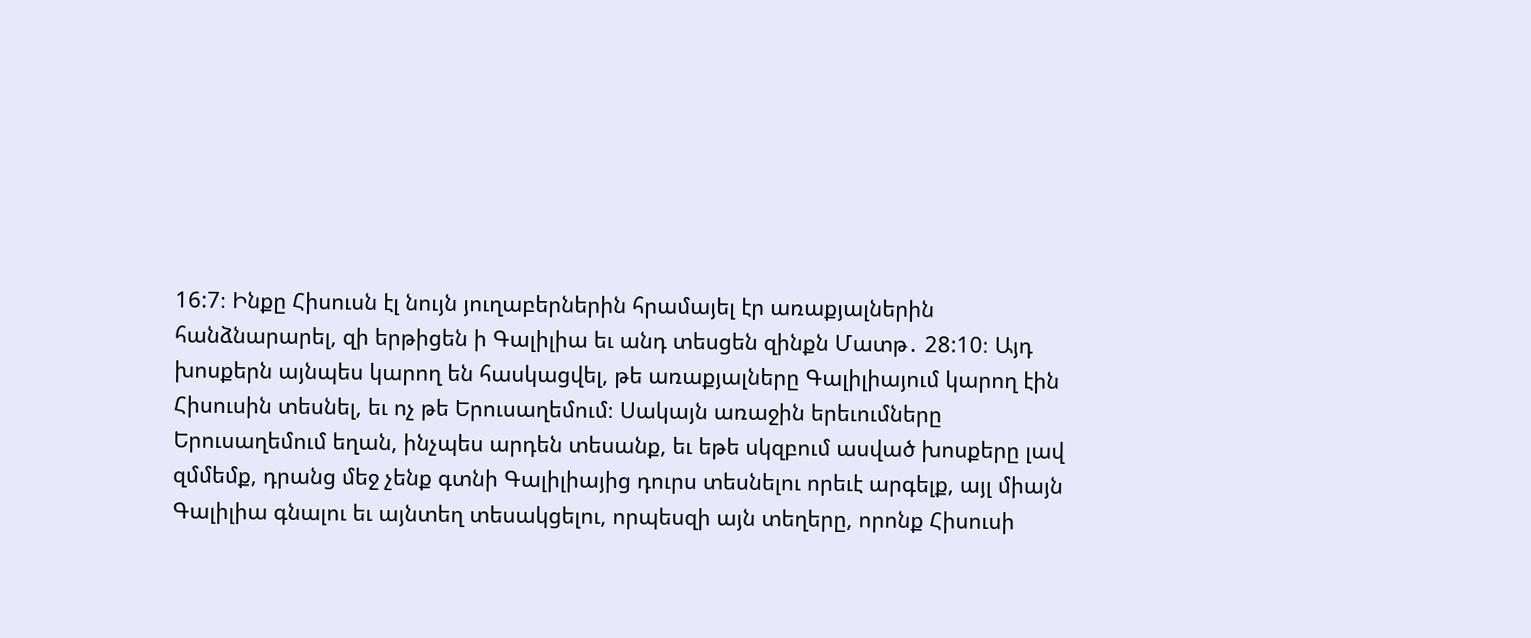16:7։ Ինքը Հիսուսն էլ նույն յուղաբերներին հրամայել էր առաքյալներին հանձնարարել, զի երթիցեն ի Գալիլիա եւ անդ տեսցեն զինքն Մատթ․ 28:10։ Այդ խոսքերն այնպես կարող են հասկացվել, թե առաքյալները Գալիլիայում կարող էին Հիսուսին տեսնել, եւ ոչ թե Երուսաղեմում։ Սակայն առաջին երեւումները Երուսաղեմում եղան, ինչպես արդեն տեսանք, եւ եթե սկզբում ասված խոսքերը լավ զմմեմք, դրանց մեջ չենք գտնի Գալիլիայից դուրս տեսնելու որեւէ արգելք, այլ միայն Գալիլիա գնալու եւ այնտեղ տեսակցելու, որպեսզի այն տեղերը, որոնք Հիսուսի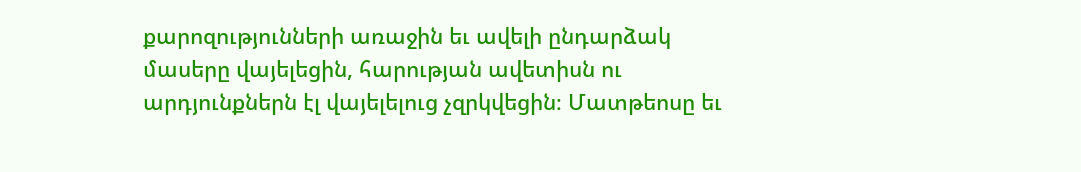քարոզությունների առաջին եւ ավելի ընդարձակ մասերը վայելեցին, հարության ավետիսն ու արդյունքներն էլ վայելելուց չզրկվեցին։ Մատթեոսը եւ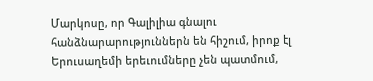Մարկոսը, որ Գալիլիա գնալու հանձնարարություններն են հիշում, իրոք էլ Երուսաղեմի երեւումները չեն պատմում,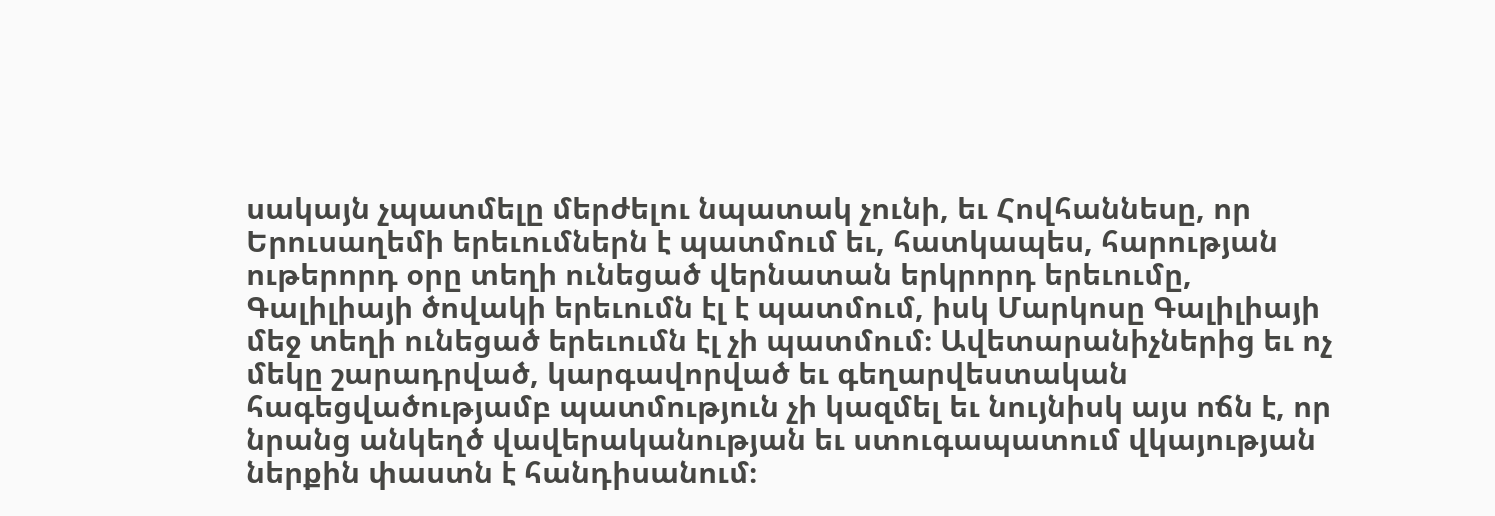սակայն չպատմելը մերժելու նպատակ չունի, եւ Հովհաննեսը, որ Երուսաղեմի երեւումներն է պատմում եւ, հատկապես, հարության ութերորդ օրը տեղի ունեցած վերնատան երկրորդ երեւումը, Գալիլիայի ծովակի երեւումն էլ է պատմում, իսկ Մարկոսը Գալիլիայի մեջ տեղի ունեցած երեւումն էլ չի պատմում։ Ավետարանիչներից եւ ոչ մեկը շարադրված, կարգավորված եւ գեղարվեստական հագեցվածությամբ պատմություն չի կազմել եւ նույնիսկ այս ոճն է, որ նրանց անկեղծ վավերականության եւ ստուգապատում վկայության ներքին փաստն է հանդիսանում։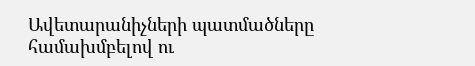Ավետարանիչների պատմածները համախմբելով ու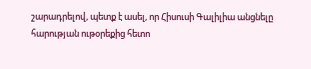շարադրելով, պետք է ասել, որ Հիսուսի Գալիլիա անցնելը հարության ութօրեքից հետո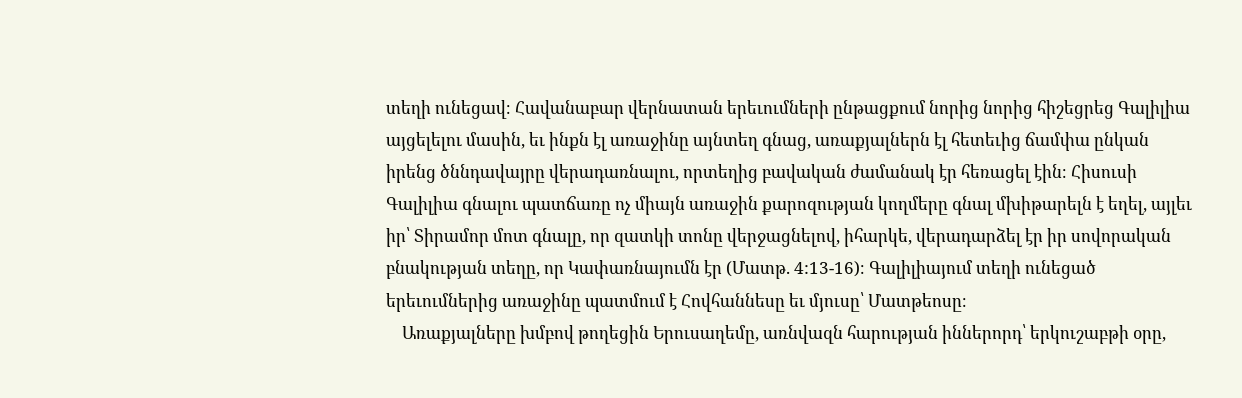տեղի ունեցավ։ Հավանաբար վերնատան երեւումների ընթացքում նորից նորից հիշեցրեց Գալիլիա այցելելու մասին, եւ ինքն էլ առաջինը այնտեղ գնաց, առաքյալներն էլ հետեւից ճամփա ընկան իրենց ծննդավայրը վերադառնալու, որտեղից բավական ժամանակ էր հեռացել էին։ Հիսուսի Գալիլիա գնալու պատճառը ոչ միայն առաջին քարոզության կողմերը գնալ մխիթարելն է եղել, այլեւ իր՝ Տիրամոր մոտ գնալը, որ զատկի տոնը վերջացնելով, իհարկե, վերադարձել էր իր սովորական բնակության տեղը, որ Կափառնայումն էր (Մատթ. 4:13-16)։ Գալիլիայում տեղի ունեցած երեւումներից առաջինը պատմում է Հովհաննեսը եւ մյուսը՝ Մատթեոսը։
    Առաքյալները խմբով թողեցին Երուսաղեմը, առնվազն հարության իններորդ՝ երկուշաբթի օրը,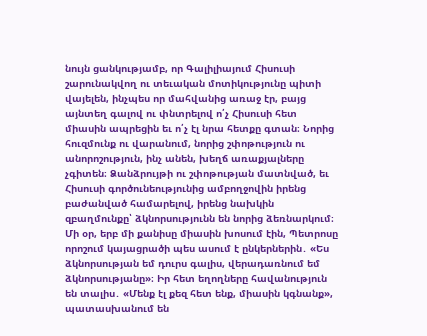նույն ցանկությամբ, որ Գալիլիայում Հիսուսի շարունակվող ու տեւական մոտիկությունը պիտի վայելեն, ինչպես որ մահվանից առաջ էր, բայց այնտեղ գալով ու փնտրելով ո՛չ Հիսուսի հետ միասին ապրեցին եւ ո՛չ էլ նրա հետքը գտան։ Նորից հուզմունք ու վարանում, նորից շփոթություն ու անորոշություն, ինչ անեն, խեղճ առաքյալները չգիտեն։ Ձանձրույթի ու շփոթության մատնված, եւ Հիսուսի գործունեությունից ամբողջովին իրենց բաժանված համարելով, իրենց նախկին զբաղմունքը՝ ձկնորսությունն են նորից ձեռնարկում։ Մի օր, երբ մի քանիսը միասին խոսում էին, Պետրոսը որոշում կայացրածի պես ասում է ընկերներին․ «Ես ձկնորսության եմ դուրս գալիս, վերադառնում եմ ձկնորսությանը»։ Իր հետ եղողները հավանություն են տալիս․ «Մենք էլ քեզ հետ ենք, միասին կգնանք», պատասխանում են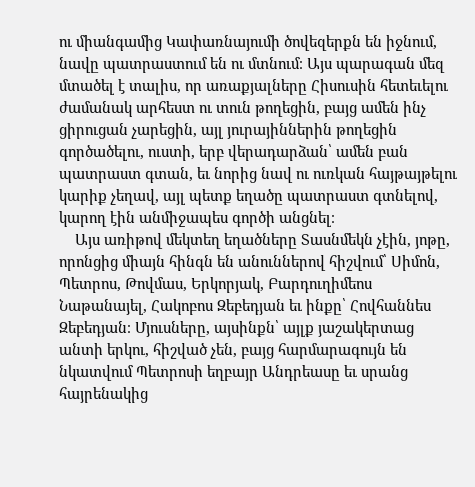ու միանգամից Կափառնայումի ծովեզերքն են իջնում, նավը պատրաստում են ու մտնում։ Այս պարագան մեզ մտածել է տալիս, որ առաքյալները Հիսուսին հետեւելու ժամանակ արհեստ ու տուն թողեցին, բայց ամեն ինչ ցիրուցան չարեցին, այլ յուրայիններին թողեցին գործածելու, ուստի, երբ վերադարձան՝ ամեն բան պատրաստ գտան, եւ նորից նավ ու ուռկան հայթայթելու կարիք չեղավ, այլ պետք եղածը պատրաստ գտնելով, կարող էին անմիջապես գործի անցնել։
    Այս առիթով մեկտեղ եղածները Տասնմեկն չէին, յոթը, որոնցից միայն հինգն են անուններով հիշվում՝ Սիմոն, Պետրոս, Թովմաս, Երկորյակ, Բարդուղիմեոս Նաթանայել, Հակոբոս Զեբեդյան եւ ինքը՝ Հովհաննես Զեբեդյան։ Մյուսները, այսինքն՝ այլք յաշակերտաց անտի երկու, հիշված չեն, բայց հարմարագույն են նկատվում Պետրոսի եղբայր Անդրեասը եւ սրանց հայրենակից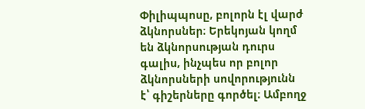Փիլիպպոսը, բոլորն էլ վարժ ձկնորսներ։ Երեկոյան կողմ են ձկնորսության դուրս գալիս, ինչպես որ բոլոր ձկնորսների սովորությունն է՝ գիշերները գործել։ Ամբողջ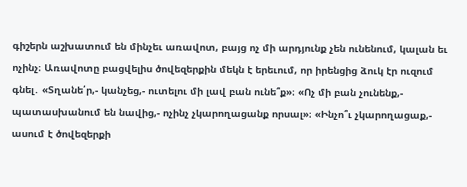գիշերն աշխատում են մինչեւ առավոտ, բայց ոչ մի արդյունք չեն ունենում, կալան եւ ոչինչ։ Առավոտը բացվելիս ծովեզերքին մեկն է երեւում, որ իրենցից ձուկ էր ուզում գնել․ «Տղանե՛ր,- կանչեց,- ուտելու մի լավ բան ունե՞ք»։ «Ոչ մի բան չունենք,- պատասխանում են նավից,- ոչինչ չկարողացանք որսալ»։ «Ինչո՞ւ չկարողացաք,- ասում է ծովեզերքի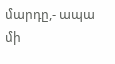մարդը,- ապա մի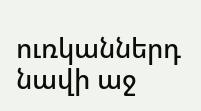ուռկաններդ նավի աջ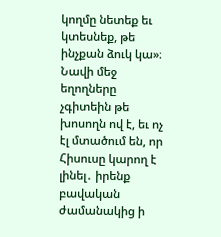կողմը նետեք եւ կտեսնեք, թե ինչքան ձուկ կա»։ Նավի մեջ եղողները չգիտեին թե խոսողն ով է, եւ ոչ էլ մտածում են, որ Հիսուսը կարող է լինել․ իրենք բավական ժամանակից ի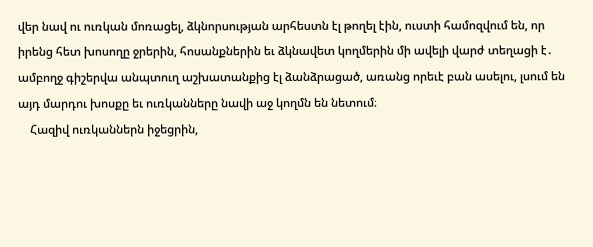վեր նավ ու ուռկան մոռացել, ձկնորսության արհեստն էլ թողել էին, ուստի համոզվում են, որ իրենց հետ խոսողը ջրերին, հոսանքներին եւ ձկնավետ կողմերին մի ավելի վարժ տեղացի է․ ամբողջ գիշերվա անպտուղ աշխատանքից էլ ձանձրացած, առանց որեւէ բան ասելու, լսում են այդ մարդու խոսքը եւ ուռկանները նավի աջ կողմն են նետում։
    Հազիվ ուռկաններն իջեցրին,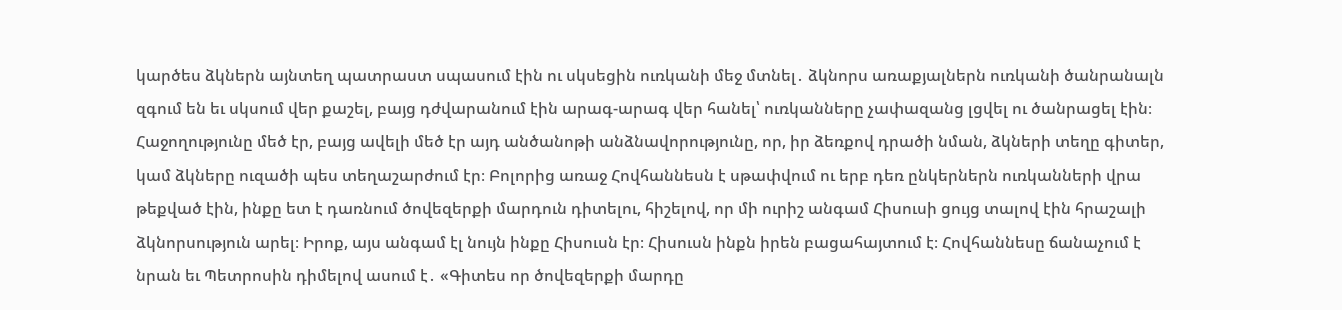կարծես ձկներն այնտեղ պատրաստ սպասում էին ու սկսեցին ուռկանի մեջ մտնել․ ձկնորս առաքյալներն ուռկանի ծանրանալն զգում են եւ սկսում վեր քաշել, բայց դժվարանում էին արագ-արագ վեր հանել՝ ուռկանները չափազանց լցվել ու ծանրացել էին։ Հաջողությունը մեծ էր, բայց ավելի մեծ էր այդ անծանոթի անձնավորությունը, որ, իր ձեռքով դրածի նման, ձկների տեղը գիտեր, կամ ձկները ուզածի պես տեղաշարժում էր։ Բոլորից առաջ Հովհաննեսն է սթափվում ու երբ դեռ ընկերներն ուռկանների վրա թեքված էին, ինքը ետ է դառնում ծովեզերքի մարդուն դիտելու, հիշելով, որ մի ուրիշ անգամ Հիսուսի ցույց տալով էին հրաշալի ձկնորսություն արել։ Իրոք, այս անգամ էլ նույն ինքը Հիսուսն էր։ Հիսուսն ինքն իրեն բացահայտում է։ Հովհաննեսը ճանաչում է նրան եւ Պետրոսին դիմելով ասում է․ «Գիտես որ ծովեզերքի մարդը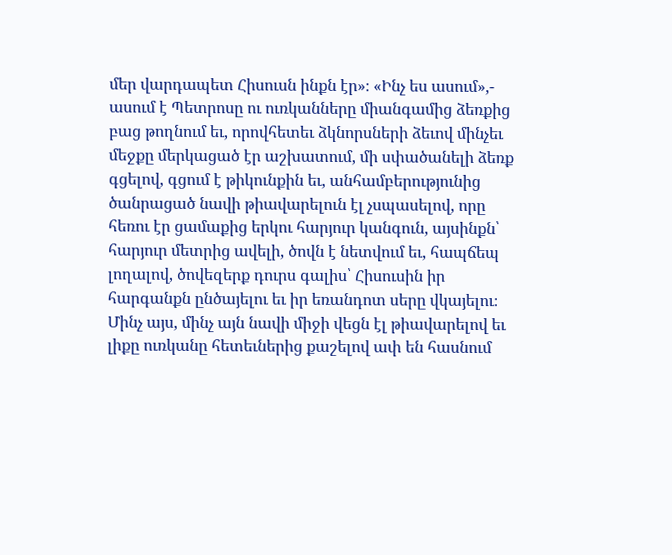մեր վարդապետ Հիսուսն ինքն էր»։ «Ինչ ես ասում»,- ասում է Պետրոսը ու ուռկանները միանգամից ձեռքից բաց թողնում եւ, որովհետեւ ձկնորսների ձեւով մինչեւ մեջքը մերկացած էր աշխատում, մի սփածանելի ձեռք գցելով, գցում է թիկունքին եւ, անհամբերությունից ծանրացած նավի թիավարելուն էլ չսպասելով, որը հեռու էր ցամաքից երկու հարյուր կանգուն, այսինքն՝ հարյուր մետրից ավելի, ծովն է նետվում եւ, հապճեպ լողալով, ծովեզերք դուրս գալիս՝ Հիսուսին իր հարգանքն ընծայելու եւ իր եռանդոտ սերը վկայելու։ Մինչ այս, մինչ այն նավի միջի վեցն էլ թիավարելով եւ լիքը ուռկանը հետեւներից քաշելով ափ են հասնում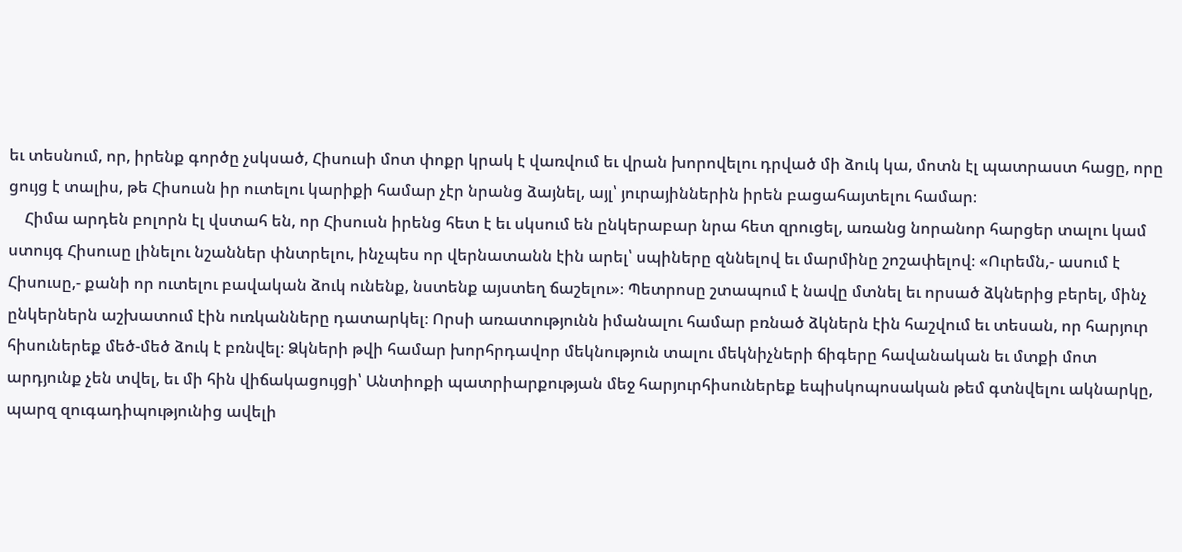եւ տեսնում, որ, իրենք գործը չսկսած, Հիսուսի մոտ փոքր կրակ է վառվում եւ վրան խորովելու դրված մի ձուկ կա, մոտն էլ պատրաստ հացը, որը ցույց է տալիս, թե Հիսուսն իր ուտելու կարիքի համար չէր նրանց ձայնել, այլ՝ յուրայիններին իրեն բացահայտելու համար։
    Հիմա արդեն բոլորն էլ վստահ են, որ Հիսուսն իրենց հետ է եւ սկսում են ընկերաբար նրա հետ զրուցել, առանց նորանոր հարցեր տալու կամ ստույգ Հիսուսը լինելու նշաններ փնտրելու, ինչպես որ վերնատանն էին արել՝ սպիները զննելով եւ մարմինը շոշափելով։ «Ուրեմն,- ասում է Հիսուսը,- քանի որ ուտելու բավական ձուկ ունենք, նստենք այստեղ ճաշելու»։ Պետրոսը շտապում է նավը մտնել եւ որսած ձկներից բերել, մինչ ընկերներն աշխատում էին ուռկանները դատարկել։ Որսի առատությունն իմանալու համար բռնած ձկներն էին հաշվում եւ տեսան, որ հարյուր հիսուներեք մեծ-մեծ ձուկ է բռնվել։ Ձկների թվի համար խորհրդավոր մեկնություն տալու մեկնիչների ճիգերը հավանական եւ մտքի մոտ արդյունք չեն տվել, եւ մի հին վիճակացույցի՝ Անտիոքի պատրիարքության մեջ հարյուրհիսուներեք եպիսկոպոսական թեմ գտնվելու ակնարկը, պարզ զուգադիպությունից ավելի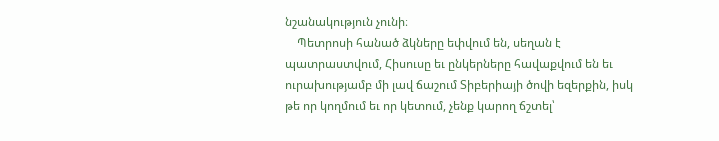նշանակություն չունի։
    Պետրոսի հանած ձկները եփվում են, սեղան է պատրաստվում, Հիսուսը եւ ընկերները հավաքվում են եւ ուրախությամբ մի լավ ճաշում Տիբերիայի ծովի եզերքին, իսկ թե որ կողմում եւ որ կետում, չենք կարող ճշտել՝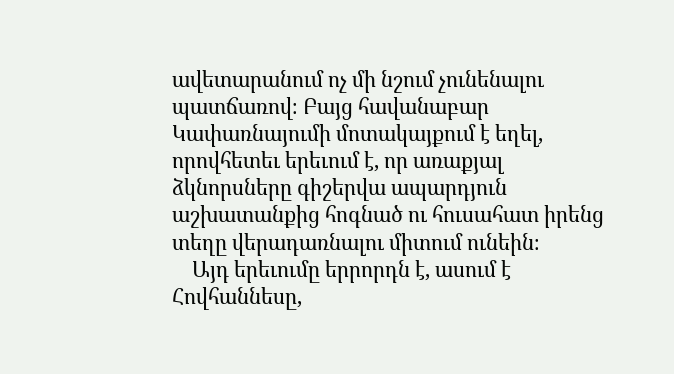ավետարանում ոչ մի նշում չունենալու պատճառով։ Բայց հավանաբար Կափառնայումի մոտակայքում է եղել, որովհետեւ երեւում է, որ առաքյալ ձկնորսները գիշերվա ապարդյուն աշխատանքից հոգնած ու հուսահատ իրենց տեղը վերադառնալու միտում ունեին։
    Այդ երեւումը երրորդն է, ասում է Հովհաննեսը,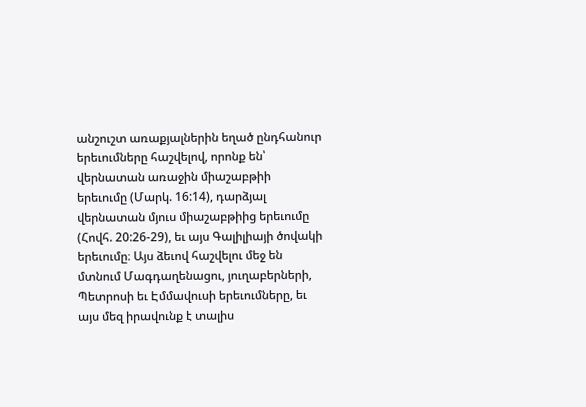անշուշտ առաքյալներին եղած ընդհանուր երեւումները հաշվելով, որոնք են՝ վերնատան առաջին միաշաբթիի երեւումը (Մարկ. 16:14), դարձյալ վերնատան մյուս միաշաբթիից երեւումը (Հովհ. 20:26-29), եւ այս Գալիլիայի ծովակի երեւումը։ Այս ձեւով հաշվելու մեջ են մտնում Մագդաղենացու, յուղաբերների, Պետրոսի եւ Էմմավուսի երեւումները, եւ այս մեզ իրավունք է տալիս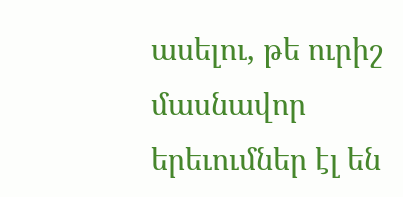ասելու, թե ուրիշ մասնավոր երեւումներ էլ են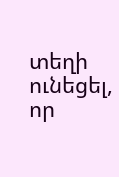տեղի ունեցել, որ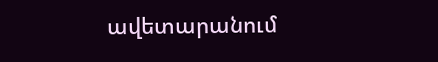ավետարանում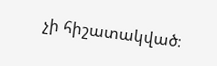չի հիշատակված։